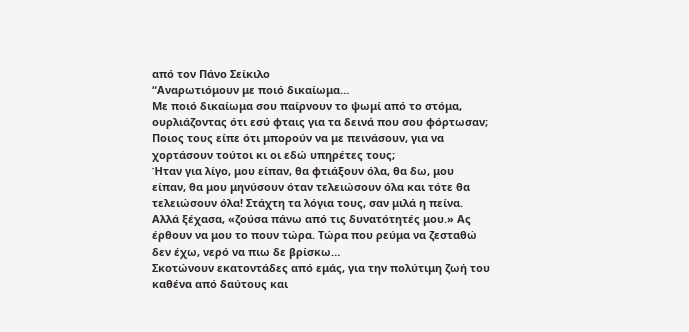από τον Πάνο Σείκιλο
“Αναρωτιόμουν με ποιό δικαίωμα…
Με ποιό δικαίωμα σου παίρνουν το ψωμί από το στόμα, ουρλιάζοντας ότι εσύ φταις για τα δεινά που σου φόρτωσαν;
Ποιος τους είπε ότι μπορούν να με πεινάσουν, για να χορτάσουν τούτοι κι οι εδώ υπηρέτες τους;
Ήταν για λίγο, μου είπαν, θα φτιάξουν όλα, θα δω, μου είπαν, θα μου μηνύσουν όταν τελειώσουν όλα και τότε θα τελειώσουν όλα! Στάχτη τα λόγια τους, σαν μιλά η πείνα. Αλλά ξέχασα, «ζούσα πάνω από τις δυνατότητές μου.» Ας έρθουν να μου το πουν τώρα. Τώρα που ρεύμα να ζεσταθώ δεν έχω, νερό να πιω δε βρίσκω…
Σκοτώνουν εκατοντάδες από εμάς, για την πολύτιμη ζωή του καθένα από δαύτους και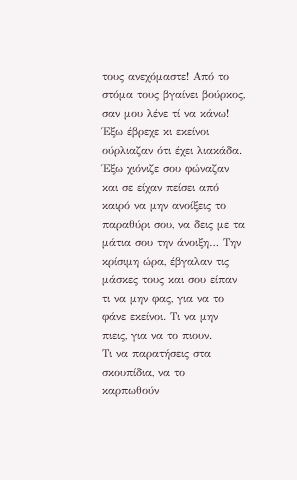τους ανεχόμαστε! Από το στόμα τους βγαίνει βούρκος, σαν μου λένε τί να κάνω! Έξω έβρεχε κι εκείνοι ούρλιαζαν ότι έχει λιακάδα.
Έξω χιόνιζε σου φώναζαν και σε είχαν πείσει από καιρό να μην ανοίξεις το παραθύρι σου, να δεις με τα μάτια σου την άνοιξη… Την κρίσιμη ώρα, έβγαλαν τις μάσκες τους και σου είπαν τι να μην φας, για να το φάνε εκείνοι. Τι να μην πιεις, για να το πιουν.
Τι να παρατήσεις στα σκουπίδια, να το καρπωθούν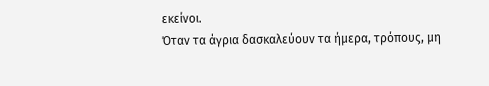εκείνοι.
Όταν τα άγρια δασκαλεύουν τα ήμερα, τρόπους, μη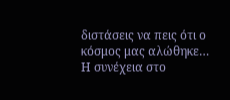διστάσεις να πεις ότι ο κόσμος μας αλώθηκε…
Η συνέχεια στο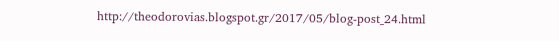http://theodorovias.blogspot.gr/2017/05/blog-post_24.html